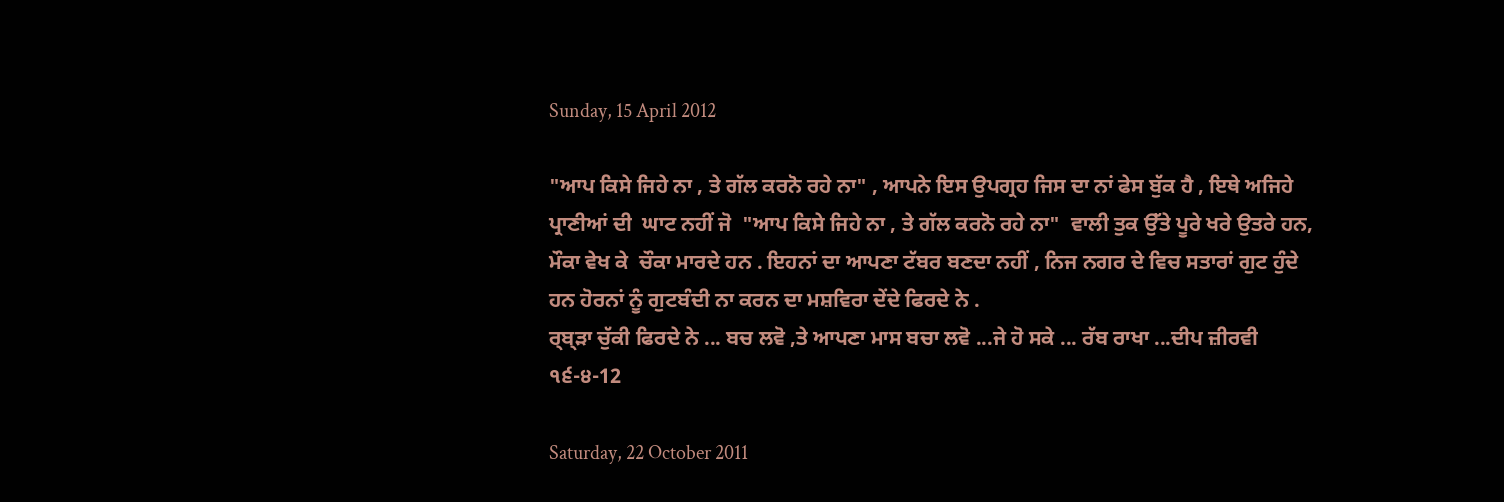Sunday, 15 April 2012

"ਆਪ ਕਿਸੇ ਜਿਹੇ ਨਾ , ਤੇ ਗੱਲ ਕਰਨੋ ਰਹੇ ਨਾ" , ਆਪਨੇ ਇਸ ਉਪਗ੍ਰਹ ਜਿਸ ਦਾ ਨਾਂ ਫੇਸ ਬੁੱਕ ਹੈ , ਇਥੇ ਅਜਿਹੇ ਪ੍ਰਾਣੀਆਂ ਦੀ  ਘਾਟ ਨਹੀਂ ਜੋ  "ਆਪ ਕਿਸੇ ਜਿਹੇ ਨਾ , ਤੇ ਗੱਲ ਕਰਨੋ ਰਹੇ ਨਾ"  ਵਾਲੀ ਤੁਕ ਉੱਤੇ ਪੂਰੇ ਖਰੇ ਉਤਰੇ ਹਨ, ਮੌਕਾ ਵੇਖ ਕੇ  ਚੌਕਾ ਮਾਰਦੇ ਹਨ . ਇਹਨਾਂ ਦਾ ਆਪਣਾ ਟੱਬਰ ਬਣਦਾ ਨਹੀਂ , ਨਿਜ ਨਗਰ ਦੇ ਵਿਚ ਸਤਾਰਾਂ ਗੁਟ ਹੁੰਦੇ ਹਨ ਹੋਰਨਾਂ ਨੂੰ ਗੁਟਬੰਦੀ ਨਾ ਕਰਨ ਦਾ ਮਸ਼ਵਿਰਾ ਦੇਂਦੇ ਫਿਰਦੇ ਨੇ .
ਰ੍ਬ੍ੜਾ ਚੁੱਕੀ ਫਿਰਦੇ ਨੇ ... ਬਚ ਲਵੋ ,ਤੇ ਆਪਣਾ ਮਾਸ ਬਚਾ ਲਵੋ ...ਜੇ ਹੋ ਸਕੇ ... ਰੱਬ ਰਾਖਾ ...ਦੀਪ ਜ਼ੀਰਵੀ ੧੬-੪-12

Saturday, 22 October 2011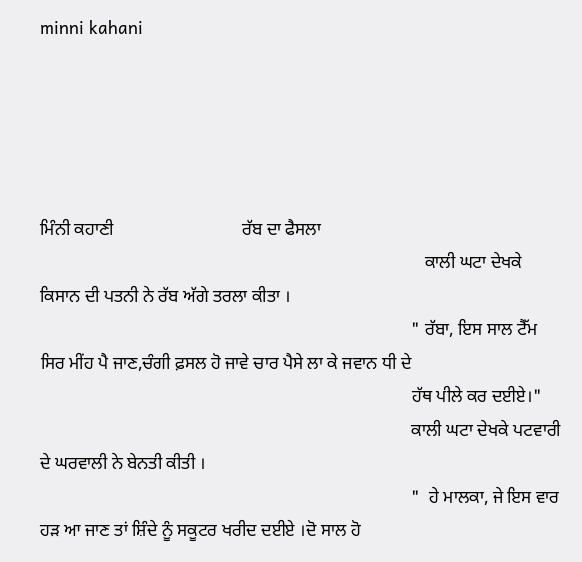minni kahani





ਮਿੰਨੀ ਕਹਾਣੀ                             ਰੱਬ ਦਾ ਫੈਸਲਾ
                                                                                       ਕਾਲੀ ਘਟਾ ਦੇਖਕੇ ਕਿਸਾਨ ਦੀ ਪਤਨੀ ਨੇ ਰੱਬ ਅੱਗੇ ਤਰਲਾ ਕੀਤਾ ।
                                                                                    " ਰੱਬਾ, ਇਸ ਸਾਲ ਟੈੱਮ ਸਿਰ ਮੀਂਹ ਪੈ ਜਾਣ,ਚੰਗੀ ਫ਼ਸਲ ਹੋ ਜਾਵੇ ਚਾਰ ਪੈਸੇ ਲਾ ਕੇ ਜਵਾਨ ਧੀ ਦੇ
                                                                                    ਹੱਥ ਪੀਲੇ ਕਰ ਦਈਏ।"
                                                                                    ਕਾਲੀ ਘਟਾ ਦੇਖਕੇ ਪਟਵਾਰੀ ਦੇ ਘਰਵਾਲੀ ਨੇ ਬੇਨਤੀ ਕੀਤੀ ।
                                                                                    "  ਹੇ ਮਾਲਕਾ, ਜੇ ਇਸ ਵਾਰ ਹੜ ਆ ਜਾਣ ਤਾਂ ਸ਼ਿੰਦੇ ਨੂੰ ਸਕੂਟਰ ਖਰੀਦ ਦਈਏ ।ਦੋ ਸਾਲ ਹੋ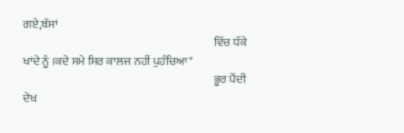ਗਏ,ਬੱਸਾਂ
                                                                                    ਵਿੱਚ ਧੱਕੇ ਖਾਂਦੇ ਨੂੰ ।ਕਦੇ ਸਮੇ ਸਿਰ ਕਾਲਜ ਨਹੀਂ ਪੁਹੰਚਿਆ"
                                                                                    ਭੂਰ ਪੈਂਦੀ ਦੇਖ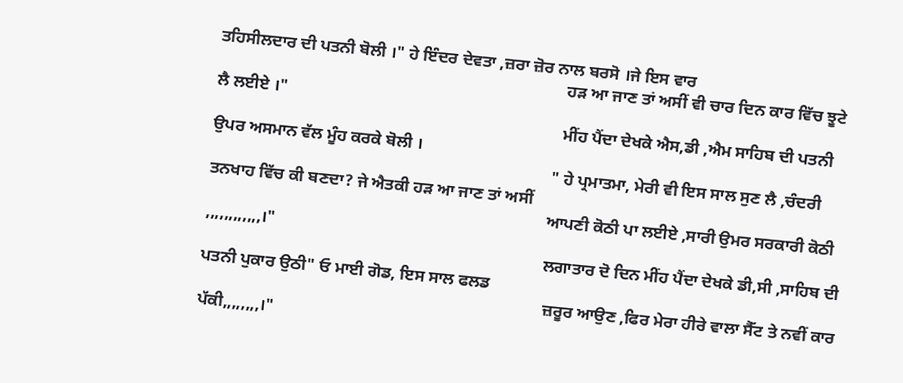ਤਹਿਸੀਲਦਾਰ ਦੀ ਪਤਨੀ ਬੋਲੀ ।" ਹੇ ਇੰਦਰ ਦੇਵਤਾ ,ਜ਼ਰਾ ਜ਼ੋਰ ਨਾਲ ਬਰਸੋ ।ਜੇ ਇਸ ਵਾਰ
                                                                                    ਹੜ ਆ ਜਾਣ ਤਾਂ ਅਸੀਂ ਵੀ ਚਾਰ ਦਿਨ ਕਾਰ ਵਿੱਚ ਝੂਟੇ ਲੈ ਲਈਏ ।"
                                                                                    ਮੀਂਹ ਪੈਂਦਾ ਦੇਖਕੇ ਐਸ,ਡੀ ,ਐਮ ਸਾਹਿਬ ਦੀ ਪਤਨੀ ਉਪਰ ਅਸਮਾਨ ਵੱਲ ਮੂੰਹ ਕਰਕੇ ਬੋਲੀ ।
                                                                                  " ਹੇ ਪ੍ਰਮਾਤਮਾ, ਮੇਰੀ ਵੀ ਇਸ ਸਾਲ ਸੁਣ ਲੈ ,ਚੰਦਰੀ ਤਨਖਾਹ ਵਿੱਚ ਕੀ ਬਣਦਾ? ਜੇ ਐਤਕੀ ਹੜ ਆ ਜਾਣ ਤਾਂ ਅਸੀਂ
                                                                                  ਆਪਣੀ ਕੋਠੀ ਪਾ ਲਈਏ ,ਸਾਰੀ ਉਮਰ ਸਰਕਾਰੀ ਕੋਠੀ ,,,,,,,,,,,,।"
                                                                                  ਲਗਾਤਾਰ ਦੋ ਦਿਨ ਮੀਂਹ ਪੈਂਦਾ ਦੇਖਕੇ ਡੀ,ਸੀ ,ਸਾਹਿਬ ਦੀ ਪਤਨੀ ਪੁਕਾਰ ਉਠੀ" ਓ ਮਾਈ ਗੋਡ, ਇਸ ਸਾਲ ਫਲਡ
                                                                                   ਜ਼ਰੂਰ ਆਉਣ ,ਫਿਰ ਮੇਰਾ ਹੀਰੇ ਵਾਲਾ ਸੈੱਟ ਤੇ ਨਵੀਂ ਕਾਰ ਪੱਕੀ,,,,,,,,।"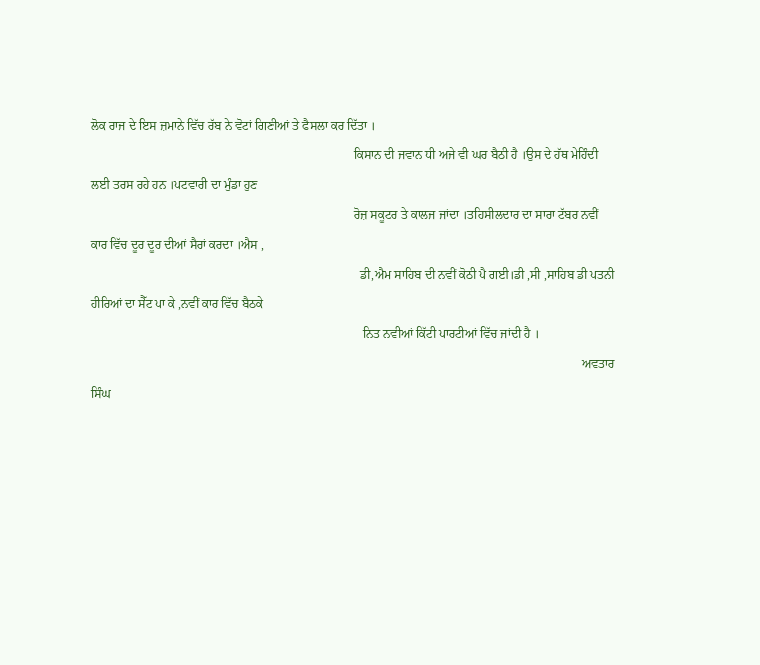ਲੋਕ ਰਾਜ ਦੇ ਇਸ ਜ਼ਮਾਨੇ ਵਿੱਚ ਰੱਬ ਨੇ ਵੋਟਾਂ ਗਿਣੀਆਂ ਤੇ ਫੈਸਲਾ ਕਰ ਦਿੱਤਾ ।
                                                                                    ਕਿਸਾਨ ਦੀ ਜਵਾਨ ਧੀ ਅਜੇ ਵੀ ਘਰ ਬੈਠੀ ਹੈ ।ਉਸ ਦੇ ਹੱਥ ਮੇਹਿੰਦੀ ਲਈ ਤਰਸ ਰਹੇ ਹਨ ।ਪਟਵਾਰੀ ਦਾ ਮੁੰਡਾ ਹੁਣ
                                                                                    ਰੋਜ਼ ਸਕੂਟਰ ਤੇ ਕਾਲਜ ਜਾਂਦਾ ।ਤਹਿਸੀਲਦਾਰ ਦਾ ਸਾਰਾ ਟੱਬਰ ਨਵੀਂ ਕਾਰ ਵਿੱਚ ਦੂਰ ਦੂਰ ਦੀਆਂ ਸੈਰਾਂ ਕਰਦਾ ।ਐਸ ,
                                                                                      ਡੀ,ਐਮ ਸਾਹਿਬ ਦੀ ਨਵੀਂ ਕੋਠੀ ਪੈ ਗਈ।ਡੀ ,ਸੀ ,ਸਾਹਿਬ ਡੀ ਪਤਨੀ ਹੀਰਿਆਂ ਦਾ ਸੈੱਟ ਪਾ ਕੇ ,ਨਵੀਂ ਕਾਰ ਵਿੱਚ ਬੈਠਕੇ
                                                                                       ਨਿਤ ਨਵੀਆਂ ਕਿੱਟੀ ਪਾਰਟੀਆਂ ਵਿੱਚ ਜਾਂਦੀ ਹੈ ।
                                                                                                                                                             ਅਵਤਾਰ ਸਿੰਘ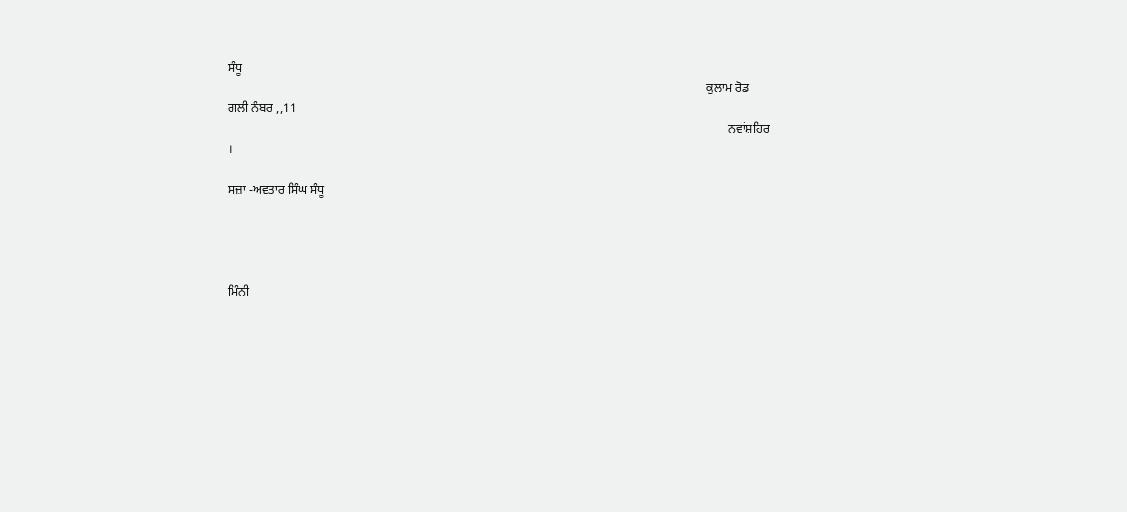ਸੰਧੂ
                                                                                                                                                         ਕੁਲਾਮ ਰੋਡ  ਗਲੀ ਨੰਬਰ ,,11
                                                                                                                                                                ਨਵਾਂਸ਼ਹਿਰ ।

ਸਜ਼ਾ -ਅਵਤਾਰ ਸਿੰਘ ਸੰਧੂ




ਮਿੰਨੀ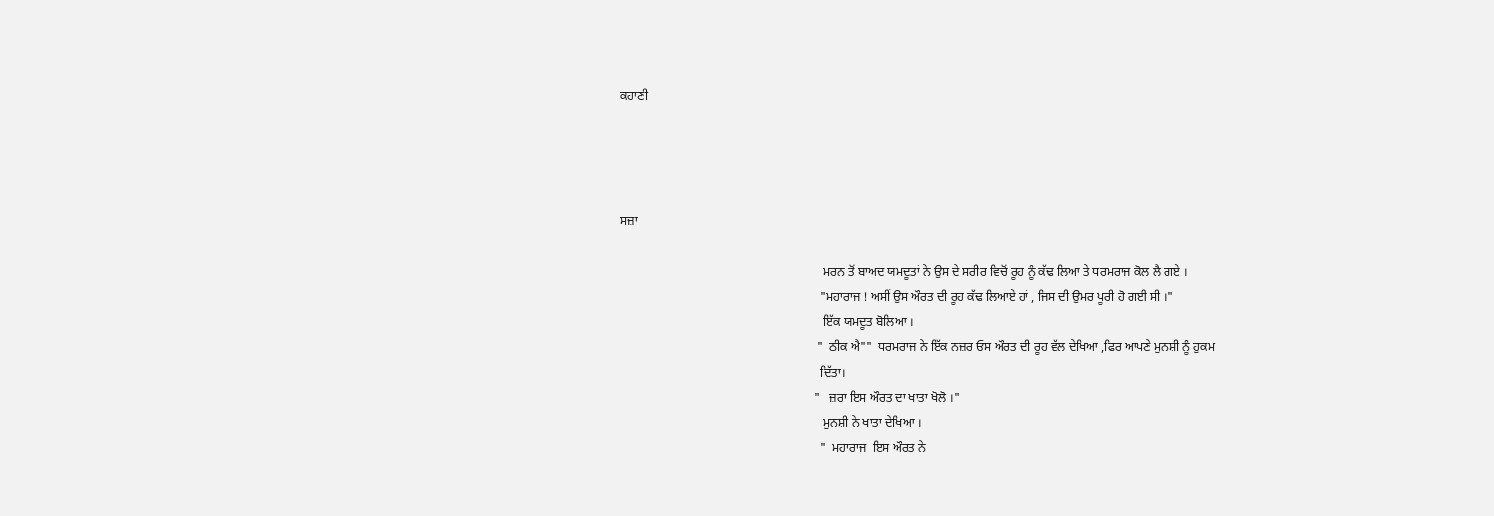ਕਹਾਣੀ




ਸਜ਼ਾ

                                                                 ਮਰਨ ਤੋਂ ਬਾਅਦ ਯਮਦੂਤਾਂ ਨੇ ਉਸ ਦੇ ਸਰੀਰ ਵਿਚੋਂ ਰੂਹ ਨੂੰ ਕੱਢ ਲਿਆ ਤੇ ਧਰਮਰਾਜ ਕੋਲ ਲੈ ਗਏ ।
                                                                "ਮਹਾਰਾਜ ! ਅਸੀਂ ਉਸ ਔਰਤ ਦੀ ਰੂਹ ਕੱਢ ਲਿਆਏ ਹਾਂ , ਜਿਸ ਦੀ ਉਮਰ ਪੂਰੀ ਹੋ ਗਈ ਸੀ ।"
                                                                 ਇੱਕ ਯਮਦੂਤ ਬੋਲਿਆ ।
                                                               "  ਠੀਕ ਐ""  ਧਰਮਰਾਜ ਨੇ ਇੱਕ ਨਜ਼ਰ ਓਸ ਔਰਤ ਦੀ ਰੂਹ ਵੱਲ ਦੇਖਿਆ ,ਫਿਰ ਆਪਣੇ ਮੁਨਸ਼ੀ ਨੂੰ ਹੁਕਮ
                                                                ਦਿੱਤਾ।
                                                              "   ਜ਼ਰਾ ਇਸ ਔਰਤ ਦਾ ਖਾਤਾ ਖੋਲੋ ।"
                                                                 ਮੁਨਸ਼ੀ ਨੇ ਖਾਤਾ ਦੇਖਿਆ ।
                                                                "  ਮਹਾਰਾਜ  ਇਸ ਔਰਤ ਨੇ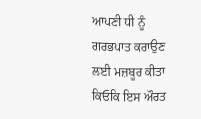ਆਪਣੀ ਧੀ ਨੂੰ ਗਰਭਪਾਤ ਕਰਾਉਣ ਲਈ ਮਜ਼ਬੂਰ ਕੀਤਾ ਕਿਓਕਿ ਇਸ ਔਰਤ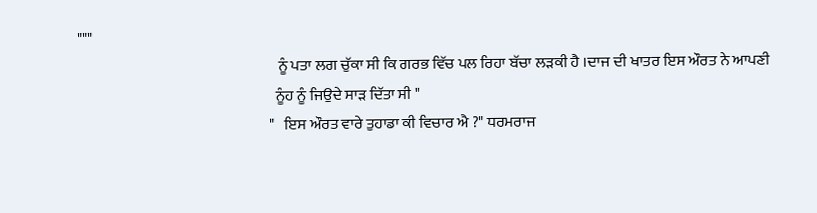"""
                                                                  ਨੂੰ ਪਤਾ ਲਗ ਚੁੱਕਾ ਸੀ ਕਿ ਗਰਭ ਵਿੱਚ ਪਲ ਰਿਹਾ ਬੱਚਾ ਲੜਕੀ ਹੈ ।ਦਾਜ ਦੀ ਖਾਤਰ ਇਸ ਔਰਤ ਨੇ ਆਪਣੀ
                                                                 ਨੂੰਹ ਨੂੰ ਜਿਉਦੇ ਸਾੜ ਦਿੱਤਾ ਸੀ "
                                                               "   ਇਸ ਔਰਤ ਵਾਰੇ ਤੁਹਾਡਾ ਕੀ ਵਿਚਾਰ ਐ ?" ਧਰਮਰਾਜ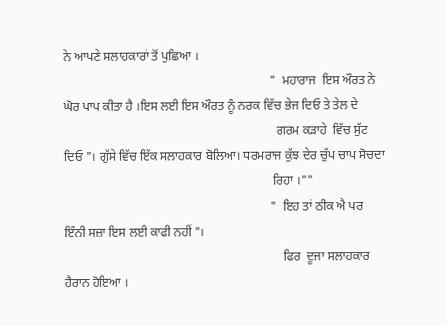ਨੇ ਆਪਣੇ ਸਲਾਹਕਾਰਾਂ ਤੋਂ ਪੁਛਿਆ ।
                                                                  "  ਮਹਾਰਾਜ  ਇਸ ਔਰਤ ਨੇ ਘੋਰ ਪਾਪ ਕੀਤਾ ਹੈ ।ਇਸ ਲਈ ਇਸ ਔਰਤ ਨੂੰ ਨਰਕ ਵਿੱਚ ਭੇਜ ਦਿਓ ਤੇ ਤੇਲ ਦੇ
                                                                    ਗਰਮ ਕੜਾਹੇ  ਵਿੱਚ ਸੁੱਟ ਦਿਓ "। ਗੁੱਸੇ ਵਿੱਚ ਇੱਕ ਸਲਾਹਕਾਰ ਬੋਲਿਆ। ਧਰਮਰਾਜ ਕੁੱਝ ਦੇਰ ਚੁੱਪ ਚਾਪ ਸੋਚਦਾ
                                                                   ਰਿਹਾ ।""
                                                                  "  ਇਹ ਤਾਂ ਠੀਕ ਐ ਪਰ ਇੰਨੀ ਸਜ਼ਾ ਇਸ ਲਈ ਕਾਫੀ ਨਹੀਂ "।
                                                                      ਫਿਰ  ਦੂਜਾ ਸਲਾਹਕਾਰ ਹੈਰਾਨ ਹੋਇਆ ।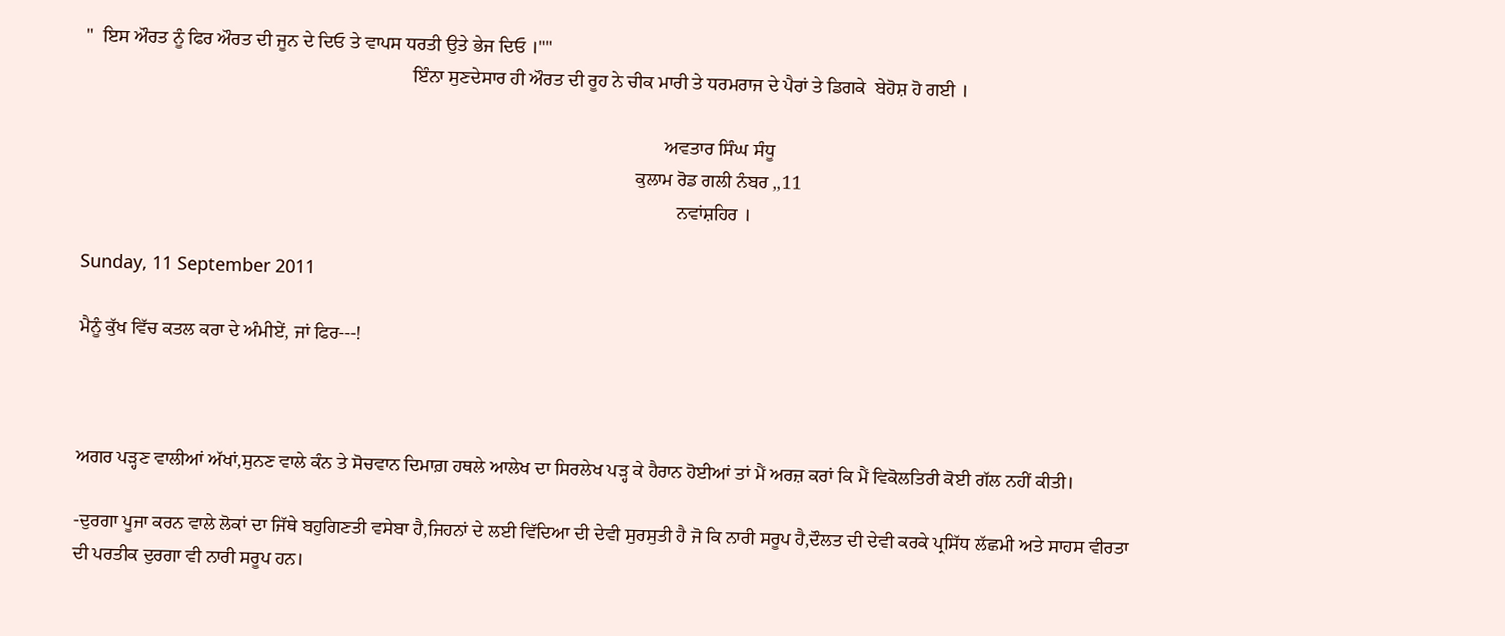"  ਇਸ ਔਰਤ ਨੂੰ ਫਿਰ ਔਰਤ ਦੀ ਜੂਨ ਦੇ ਦਿਓ ਤੇ ਵਾਪਸ ਧਰਤੀ ਉਤੇ ਭੇਜ ਦਿਓ ।""
                                                                      ਇੰਨਾ ਸੁਣਦੇਸਾਰ ਹੀ ਔਰਤ ਦੀ ਰੂਹ ਨੇ ਚੀਕ ਮਾਰੀ ਤੇ ਧਰਮਰਾਜ ਦੇ ਪੈਰਾਂ ਤੇ ਡਿਗਕੇ  ਬੇਹੋਸ਼ ਹੋ ਗਈ ।

                                                                                                                            ਅਵਤਾਰ ਸਿੰਘ ਸੰਧੂ
                                                                                                                      ਕੁਲਾਮ ਰੋਡ ਗਲੀ ਨੰਬਰ ,,11
                                                                                                                               ਨਵਾਂਸ਼ਹਿਰ ।

Sunday, 11 September 2011

ਮੈਨੂੰ ਕੁੱਖ ਵਿੱਚ ਕਤਲ ਕਰਾ ਦੇ ਅੰਮੀਏਂ, ਜਾਂ ਫਿਰ---!



ਅਗਰ ਪੜ੍ਹਣ ਵਾਲੀਆਂ ਅੱਖਾਂ,ਸੁਨਣ ਵਾਲੇ ਕੰਨ ਤੇ ਸੋਚਵਾਨ ਦਿਮਾਗ਼ ਹਥਲੇ ਆਲੇਖ ਦਾ ਸਿਰਲੇਖ ਪੜ੍ਹ ਕੇ ਹੈਰਾਨ ਹੋਈਆਂ ਤਾਂ ਮੈਂ ਅਰਜ਼ ਕਰਾਂ ਕਿ ਮੈਂ ਵਿਕੋਲਤਿਰੀ ਕੋਈ ਗੱਲ ਨਹੀਂ ਕੀਤੀ।

-ਦੁਰਗਾ ਪੂਜਾ ਕਰਨ ਵਾਲੇ ਲੋਕਾਂ ਦਾ ਜਿੱਥੇ ਬਹੁਗਿਣਤੀ ਵਸੇਬਾ ਹੈ,ਜਿਹਨਾਂ ਦੇ ਲਈ ਵਿੱਦਿਆ ਦੀ ਦੇਵੀ ਸੁਰਸੁਤੀ ਹੈ ਜੋ ਕਿ ਨਾਰੀ ਸਰੂਪ ਹੈ,ਦੌਲਤ ਦੀ ਦੇਵੀ ਕਰਕੇ ਪ੍ਰਸਿੱਧ ਲੱਛਮੀ ਅਤੇ ਸਾਹਸ ਵੀਰਤਾ ਦੀ ਪਰਤੀਕ ਦੁਰਗਾ ਵੀ ਨਾਰੀ ਸਰੂਪ ਹਨ।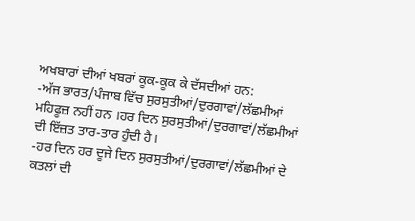ਅਖਬਾਰਾਂ ਦੀਆਂ ਖਬਰਾਂ ਕੂਕ-ਕੂਕ ਕੇ ਦੱਸਦੀਆਂ ਹਨ:
-ਅੱਜ ਭਾਰਤ/ਪੰਜਾਬ ਵਿੱਚ ਸੁਰਸੁਤੀਆਂ/ਦੁਰਗਾਵਾਂ/ਲੱਛਮੀਆਂ ਮਹਿਫੂਜ਼ ਨਹੀਂ ਹਨ ।ਹਰ ਦਿਨ ਸੁਰਸੁਤੀਆਂ/ਦੁਰਗਾਵਾਂ/ਲੱਛਮੀਆਂ ਦੀ ਇੱਜ਼ਤ ਤਾਰ-ਤਾਰ ਹੁੰਦੀ ਹੈ।
-ਹਰ ਦਿਨ ਹਰ ਦੂਜੇ ਦਿਨ ਸੁਰਸੁਤੀਆਂ/ਦੁਰਗਾਵਾਂ/ਲੱਛਮੀਆਂ ਦੇ ਕਤਲਾਂ ਦੀ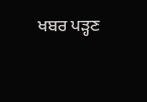ਖਬਰ ਪੜ੍ਹਣ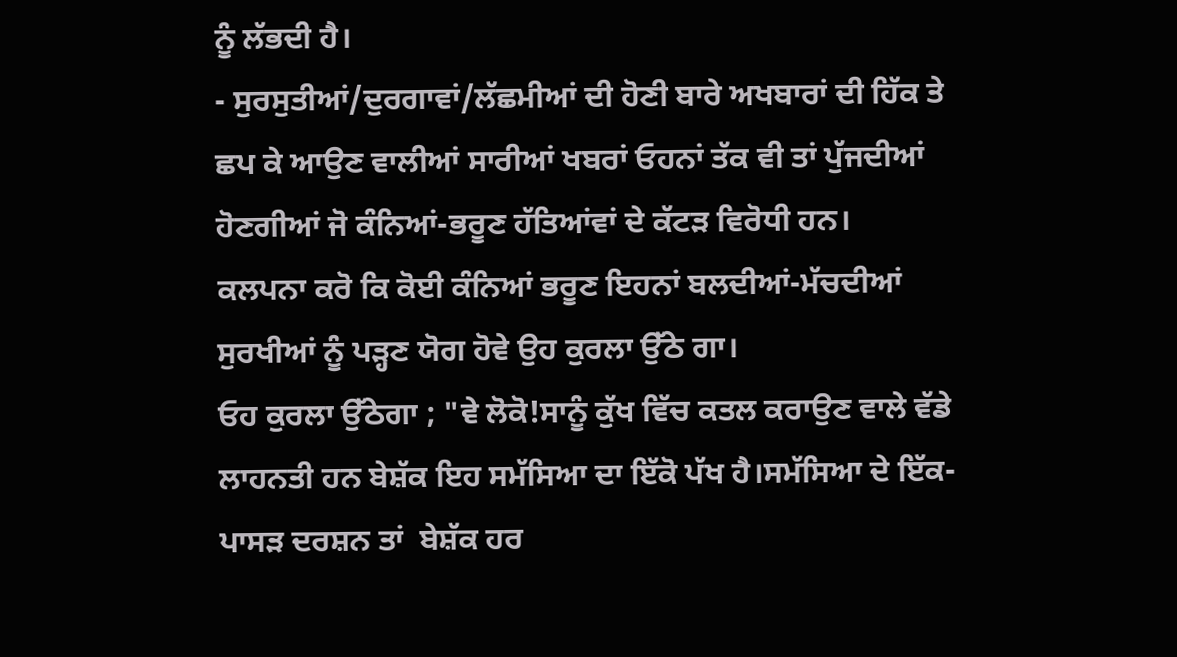ਨੂੰ ਲੱਭਦੀ ਹੈ।
- ਸੁਰਸੁਤੀਆਂ/ਦੁਰਗਾਵਾਂ/ਲੱਛਮੀਆਂ ਦੀ ਹੋਣੀ ਬਾਰੇ ਅਖਬਾਰਾਂ ਦੀ ਹਿੱਕ ਤੇ ਛਪ ਕੇ ਆਉਣ ਵਾਲੀਆਂ ਸਾਰੀਆਂ ਖਬਰਾਂ ਓਹਨਾਂ ਤੱਕ ਵੀ ਤਾਂ ਪੁੱਜਦੀਆਂ ਹੋਣਗੀਆਂ ਜੋ ਕੰਨਿਆਂ-ਭਰੂਣ ਹੱਤਿਆਂਵਾਂ ਦੇ ਕੱਟੜ ਵਿਰੋਧੀ ਹਨ।
ਕਲਪਨਾ ਕਰੋ ਕਿ ਕੋਈ ਕੰਨਿਆਂ ਭਰੂਣ ਇਹਨਾਂ ਬਲਦੀਆਂ-ਮੱਚਦੀਆਂ ਸੁਰਖੀਆਂ ਨੂੰ ਪੜ੍ਹਣ ਯੋਗ ਹੋਵੇ ਉਹ ਕੁਰਲਾ ਉੱਠੇ ਗਾ।
ਓਹ ਕੁਰਲਾ ਉੱਠੇਗਾ ; "ਵੇ ਲੋਕੋ!ਸਾਨੂੰ ਕੁੱਖ ਵਿੱਚ ਕਤਲ ਕਰਾਉਣ ਵਾਲੇ ਵੱਡੇ ਲਾਹਨਤੀ ਹਨ ਬੇਸ਼ੱਕ ਇਹ ਸਮੱਸਿਆ ਦਾ ਇੱਕੋ ਪੱਖ ਹੈ।ਸਮੱਸਿਆ ਦੇ ਇੱਕ-ਪਾਸੜ ਦਰਸ਼ਨ ਤਾਂ  ਬੇਸ਼ੱਕ ਹਰ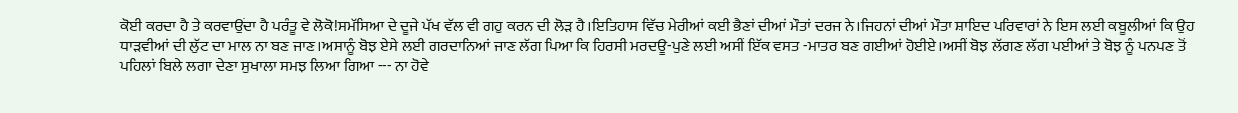ਕੋਈ ਕਰਦਾ ਹੈ ਤੇ ਕਰਵਾਉਂਦਾ ਹੈ ਪਰੰਤੂ ਵੇ ਲੋਕੋ!ਸਮੱਸਿਆ ਦੇ ਦੂਜੇ ਪੱਖ ਵੱਲ ਵੀ ਗਹੁ ਕਰਨ ਦੀ ਲੋੜ ਹੈ।ਇਤਿਹਾਸ ਵਿੱਚ ਮੇਰੀਆਂ ਕਈ ਭੈਣਾਂ ਦੀਆਂ ਮੌਤਾਂ ਦਰਜ ਨੇ।ਜਿਹਨਾਂ ਦੀਆਂ ਮੌਤਾ ਸ਼ਾਇਦ ਪਰਿਵਾਰਾਂ ਨੇ ਇਸ ਲਈ ਕਬੂਲੀਆਂ ਕਿ ਉਹ ਧਾੜਵੀਆਂ ਦੀ ਲੁੱਟ ਦਾ ਮਾਲ ਨਾ ਬਣ ਜਾਣ।ਅਸਾਨੂੰ ਬੋਝ ਏਸੇ ਲਈ ਗਰਦਾਨਿਆਂ ਜਾਣ ਲੱਗ ਪਿਆ ਕਿ ਹਿਰਸੀ ਮਰਦਊ-ਪੁਣੇ ਲਈ ਅਸੀਂ ਇੱਕ ਵਸਤ -ਮਾਤਰ ਬਣ ਗਈਆਂ ਹੋਈਏ।ਅਸੀਂ ਬੋਝ ਲੱਗਣ ਲੱਗ ਪਈਆਂ ਤੇ ਬੋਝ ਨੂੰ ਪਨਪਣ ਤੋਂ ਪਹਿਲਾਂ ਬਿਲੇ ਲਗਾ ਦੇਣਾ ਸੁਖਾਲਾ ਸਮਝ ਲਿਆ ਗਿਆ --- ਨਾ ਹੋਵੇ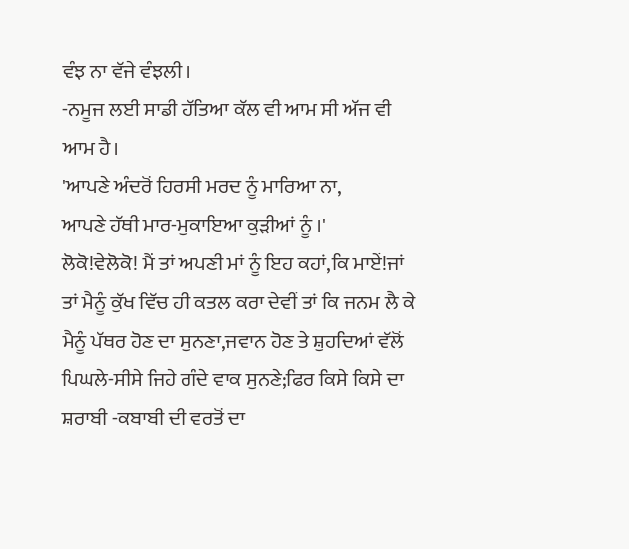ਵੰਝ ਨਾ ਵੱਜੇ ਵੰਝਲੀ।
-ਨਮੂਜ ਲਈ ਸਾਡੀ ਹੱਤਿਆ ਕੱਲ ਵੀ ਆਮ ਸੀ ਅੱਜ ਵੀ ਆਮ ਹੈ।
'ਆਪਣੇ ਅੰਦਰੋਂ ਹਿਰਸੀ ਮਰਦ ਨੂੰ ਮਾਰਿਆ ਨਾ,
ਆਪਣੇ ਹੱਥੀ ਮਾਰ-ਮੁਕਾਇਆ ਕੁੜੀਆਂ ਨੂੰ ।'
ਲੋਕੋ!ਵੇਲੋਕੋ! ਮੈਂ ਤਾਂ ਅਪਣੀ ਮਾਂ ਨੂੰ ਇਹ ਕਹਾਂ,ਕਿ ਮਾਏਂ!ਜਾਂ ਤਾਂ ਮੈਨੂੰ ਕੁੱਖ ਵਿੱਚ ਹੀ ਕਤਲ ਕਰਾ ਦੇਵੀਂ ਤਾਂ ਕਿ ਜਨਮ ਲੈ ਕੇ ਮੈਨੂੰ ਪੱਥਰ ਹੋਣ ਦਾ ਸੁਨਣਾ,ਜਵਾਨ ਹੋਣ ਤੇ ਸ਼ੁਹਦਿਆਂ ਵੱਲੋਂ ਪਿਘਲੇ-ਸੀਸੇ ਜਿਹੇ ਗੰਦੇ ਵਾਕ ਸੁਨਣੇ;ਫਿਰ ਕਿਸੇ ਕਿਸੇ ਦਾ ਸ਼ਰਾਬੀ -ਕਬਾਬੀ ਦੀ ਵਰਤੋਂ ਦਾ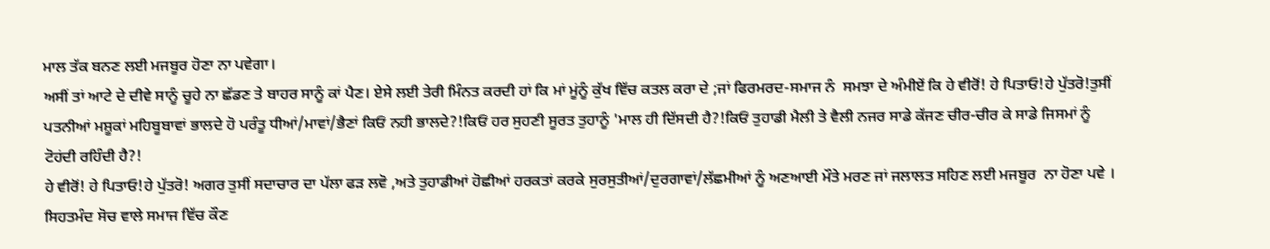ਮਾਲ ਤੱਕ ਬਨਣ ਲਈ ਮਜਬੂਰ ਹੋਣਾ ਨਾ ਪਵੇਗਾ।
ਅਸੀਂ ਤਾਂ ਆਟੇ ਦੇ ਦੀਵੇ ਸਾਨੂੰ ਚੂਹੇ ਨਾ ਛੱਡਣ ਤੇ ਬਾਹਰ ਸਾਨੂੰ ਕਾਂ ਪੈਣ। ਏਸੇ ਲਈ ਤੇਰੀ ਮਿੰਨਤ ਕਰਦੀ ਹਾਂ ਕਿ ਮਾਂ ਮੂਂਨੂੰ ਕੁੱਖ ਵਿੱਚ ਕਤਲ ਕਰਾ ਦੇ ;ਜਾਂ ਫਿਰਮਰਦ-ਸਮਾਜ ਨੰ  ਸਮਝਾ ਦੇ ਅੰਮੀਏਂ ਕਿ ਹੇ ਵੀਰੋਂ! ਹੇ ਪਿਤਾਓ!ਹੇ ਪੁੱਤਰੋ!ਤੁਸੀਂ ਪਤਨੀਆਂ ਮਸ਼ੂਕਾਂ ਮਹਿਬੂਬਾਵਾਂ ਭਾਲਦੇ ਹੋ ਪਰੰਤੂ ਧੀਆਂ/ਮਾਵਾਂ/ਭੈਣਾਂ ਕਿਓਂ ਨਹੀ ਭਾਲਦੇ?!ਕਿਓਂ ਹਰ ਸੁਹਣੀ ਸੂਰਤ ਤੁਹਾਨੂੰ 'ਮਾਲ ਹੀ ਦਿੱਸਦੀ ਹੈ?!ਕਿਓਂ ਤੁਹਾਡੀ ਮੈਲੀ ਤੇ ਵੈਲੀ ਨਜਰ ਸਾਡੇ ਕੱਜਣ ਚੀਰ-ਚੀਰ ਕੇ ਸਾਡੇ ਜਿਸਮਾਂ ਨੂੰ ਟੋਹਂਦੀ ਰਹਿੰਦੀ ਹੈ?!
ਹੇ ਵੀਰੋਂ! ਹੇ ਪਿਤਾਓ!ਹੇ ਪੁੱਤਰੋ! ਅਗਰ ਤੁਸੀਂ ਸਦਾਚਾਰ ਦਾ ਪੱਲਾ ਫੜ ਲਵੋ ,ਅਤੇ ਤੁਹਾਡੀਆਂ ਹੋਛੀਆਂ ਹਰਕਤਾਂ ਕਰਕੇ ਸੁਰਸੁਤੀਆਂ/ਦੁਰਗਾਵਾਂ/ਲੱਛਮੀਆਂ ਨੂੰ ਅਣਆਈ ਮੌਤੇ ਮਰਣ ਜਾਂ ਜਲਾਲਤ ਸਹਿਣ ਲਈ ਮਜਬੂਰ  ਨਾ ਹੋਣਾ ਪਵੇ । ਸਿਹਤਮੰਦ ਸੋਚ ਵਾਲੇ ਸਮਾਜ ਵਿੱਚ ਕੌਣ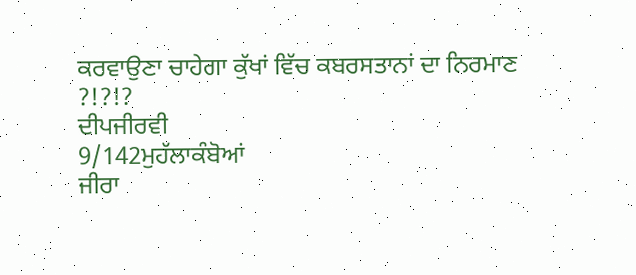ਕਰਵਾਉਣਾ ਚਾਹੇਗਾ ਕੁੱਖਾਂ ਵਿੱਚ ਕਬਰਸਤਾਨਾਂ ਦਾ ਨਿਰਮਾਣ
?!?!?
ਦੀਪਜੀਰਵੀ
9/142ਮੁਹੱਲਾਕੰਬੋਆਂ
ਜੀਰਾ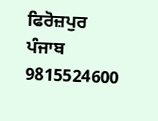ਫਿਰੋਜ਼ਪੁਰ
ਪੰਜਾਬ
9815524600